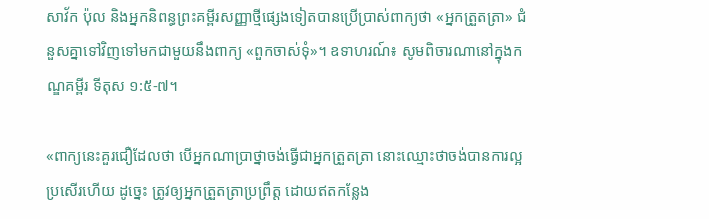សាវ័ក ប៉ុល និងអ្នកនិពន្ធព្រះគម្ពីរសញ្ញាថ្មីផ្សេងទៀតបានប្រើប្រាស់ពាក្យថា «អ្នកត្រួតត្រា» ជំនួសគ្នាទៅវិញទៅមកជាមួយនឹងពាក្យ «ពួកចាស់ទុំ»។ ឧទាហរណ៍៖ សូមពិចារណានៅក្នុងកណ្ឌគម្ពីរ ទីតុស ១:៥-៧។

«ពាក្យនេះគួរជឿដែលថា បើអ្នកណាប្រាថ្នាចង់ធ្វើជាអ្នកត្រួតត្រា នោះឈ្មោះថាចង់បានការល្អប្រសើរហើយ ដូច្នេះ ត្រូវឲ្យអ្នកត្រួតត្រាប្រព្រឹត្ត ដោយឥតកន្លែង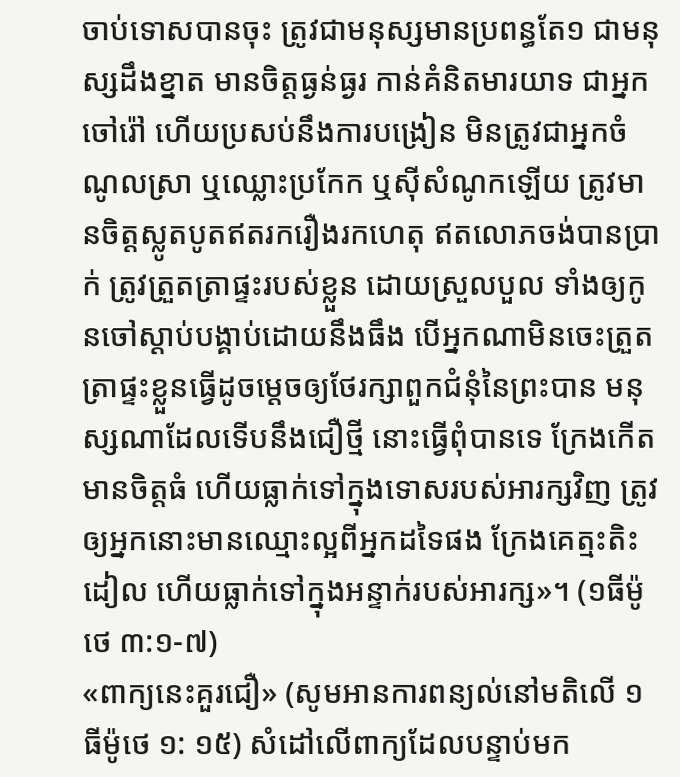ចាប់ទោសបានចុះ ត្រូវជាមនុស្សមានប្រពន្ធតែ១ ជាមនុស្សដឹងខ្នាត មានចិត្តធ្ងន់ធ្ងរ កាន់គំនិតមារយាទ ជាអ្នកចៅរ៉ៅ ហើយប្រសប់នឹងការបង្រៀន មិនត្រូវជាអ្នកចំណូលស្រា ឬឈ្លោះប្រកែក ឬស៊ីសំណូកឡើយ ត្រូវមានចិត្តស្លូតបូតឥតរករឿងរកហេតុ ឥតលោភចង់បានប្រាក់ ត្រូវត្រួតត្រាផ្ទះរបស់ខ្លួន ដោយស្រួលបួល ទាំងឲ្យកូនចៅស្ដាប់បង្គាប់ដោយនឹងធឹង បើអ្នកណាមិនចេះត្រួតត្រាផ្ទះខ្លួនធ្វើដូចម្ដេចឲ្យថែរក្សាពួកជំនុំនៃព្រះបាន មនុស្សណាដែលទើបនឹងជឿថ្មី នោះធ្វើពុំបានទេ ក្រែងកើតមានចិត្តធំ ហើយធ្លាក់ទៅក្នុងទោសរបស់អារក្សវិញ ត្រូវឲ្យអ្នកនោះមានឈ្មោះល្អពីអ្នកដទៃផង ក្រែងគេត្មះតិះដៀល ហើយធ្លាក់ទៅក្នុងអន្ទាក់របស់អារក្ស»។ (១ធីម៉ូថេ ៣:១-៧)
«ពាក្យនេះគួរជឿ» (សូមអានការពន្យល់នៅមតិលើ ១ធីម៉ូថេ ១: ១៥) សំដៅលើពាក្យដែលបន្ទាប់មក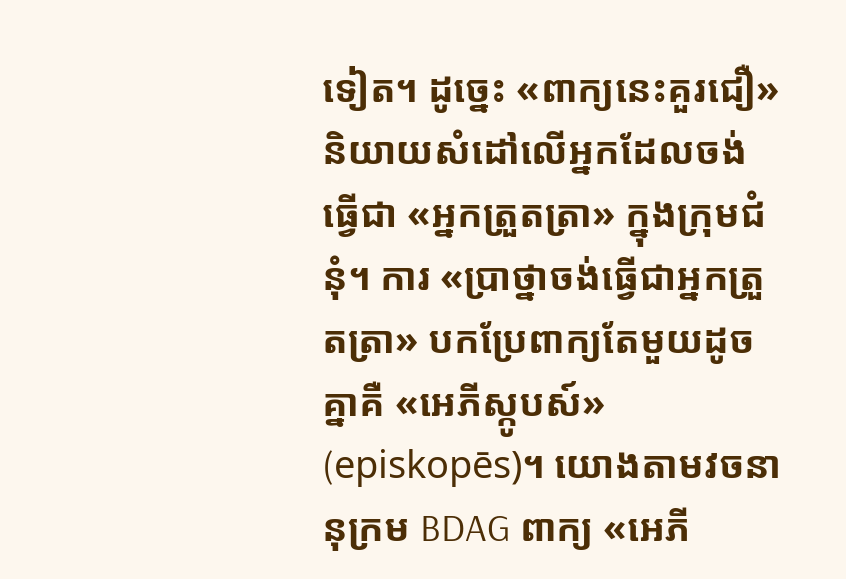ទៀត។ ដូច្នេះ «ពាក្យនេះគួរជឿ» និយាយសំដៅលើអ្នកដែលចង់ធ្វើជា «អ្នកត្រួតត្រា» ក្នុងក្រុមជំនុំ។ ការ «ប្រាថ្នាចង់ធ្វើជាអ្នកត្រួតត្រា» បកប្រែពាក្យតែមួយដូចគ្នាគឺ «អេភីស្កូបស៍» (episkopēs)។ យោងតាមវចនានុក្រម BDAG ពាក្យ «អេភី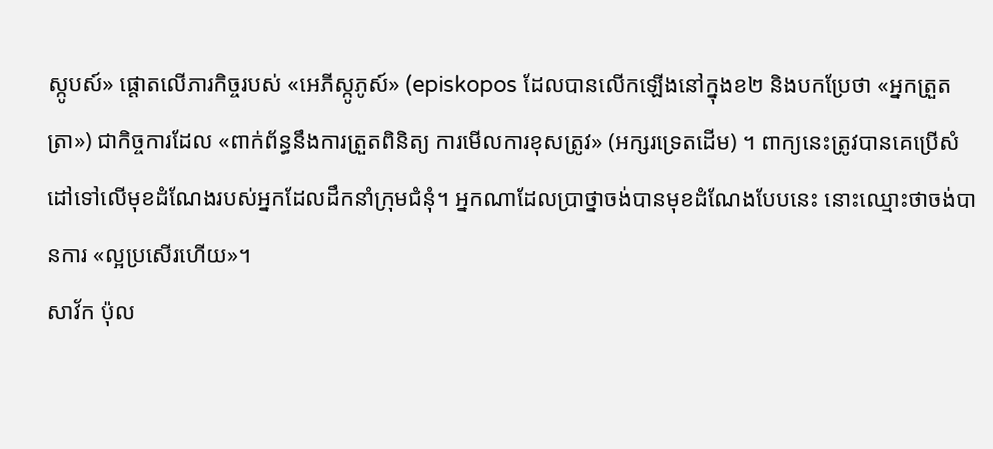ស្កូបស៍» ផ្ដោតលើភារកិច្ចរបស់ «អេភីស្កូភូស៍» (episkopos ដែលបានលើកឡើងនៅក្នុងខ២ និងបកប្រែថា «អ្នកត្រួតត្រា») ជាកិច្ចការដែល «ពាក់ព័ន្ធនឹងការត្រួតពិនិត្យ ការមើលការខុសត្រូវ» (អក្សរទ្រេតដើម) ។ ពាក្យនេះត្រូវបានគេប្រើសំដៅទៅលើមុខដំណែងរបស់អ្នកដែលដឹកនាំក្រុមជំនុំ។ អ្នកណាដែលប្រាថ្នាចង់បានមុខដំណែងបែបនេះ នោះឈ្មោះថាចង់បានការ «ល្អប្រសើរហើយ»។
សាវ័ក ប៉ុល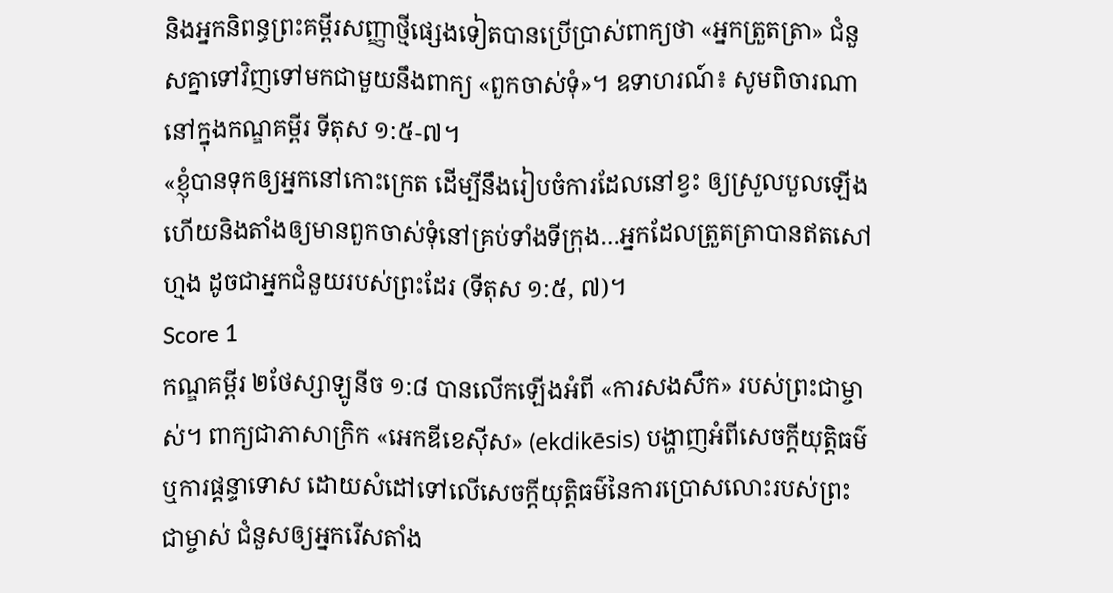និងអ្នកនិពន្ធព្រះគម្ពីរសញ្ញាថ្មីផ្សេងទៀតបានប្រើប្រាស់ពាក្យថា «អ្នកត្រួតត្រា» ជំនួសគ្នាទៅវិញទៅមកជាមួយនឹងពាក្យ «ពួកចាស់ទុំ»។ ឧទាហរណ៍៖ សូមពិចារណានៅក្នុងកណ្ឌគម្ពីរ ទីតុស ១:៥-៧។
«ខ្ញុំបានទុកឲ្យអ្នកនៅកោះក្រេត ដើម្បីនឹងរៀបចំការដែលនៅខ្វះ ឲ្យស្រួលបួលឡើង ហើយនិងតាំងឲ្យមានពួកចាស់ទុំនៅគ្រប់ទាំងទីក្រុង…អ្នកដែលត្រួតត្រាបានឥតសៅហ្មង ដូចជាអ្នកជំនួយរបស់ព្រះដែរ (ទីតុស ១:៥, ៧)។
Score 1
កណ្ឌគម្ពីរ ២ថែស្សាឡូនីច ១:៨ បានលើកឡើងអំពី «ការសងសឹក» របស់ព្រះជាម្ចាស់។ ពាក្យជាភាសាក្រិក «អេកឌីខេស៊ីស» (ekdikēsis) បង្ហាញអំពីសេចក្ដីយុត្តិធម៌ ឬការផ្ដន្ទាទោស ដោយសំដៅទៅលើសេចក្ដីយុត្តិធម៌នៃការប្រោសលោះរបស់ព្រះជាម្ចាស់ ជំនួសឲ្យអ្នករើសតាំង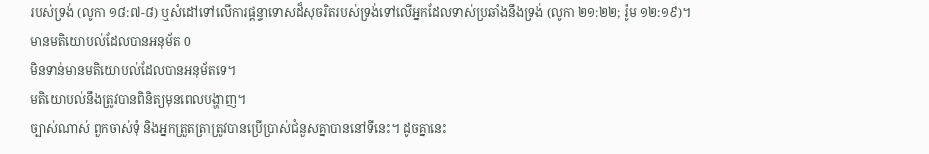របស់ទ្រង់ (លូកា ១៨:៧-៨) ឬសំដៅទៅលើការផ្ដន្ទាទោសដ៏សុចរិតរបស់ទ្រង់ទៅលើអ្នកដែលទាស់ប្រឆាំងនឹងទ្រង់ (លូកា ២១:២២; រ៉ូម ១២:១៩)។
មានមតិយោបល់ដែលបានអនុម័ត 0
មិនទាន់មានមតិយោបល់ដែលបានអនុម័តទេ។
មតិយោបល់នឹងត្រូវបានពិនិត្យមុនពេលបង្ហាញ។
ច្បាស់ណាស់ ពួកចាស់ទុំ និងអ្នកត្រួតត្រាត្រូវបានប្រើប្រាស់ជំនួសគ្នាបាននៅទីនេះ។ ដូចគ្នានេះ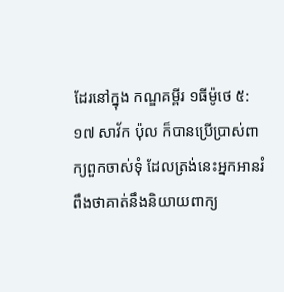ដែរនៅក្នុង កណ្ឌគម្ពីរ ១ធីម៉ូថេ ៥:១៧ សាវ័ក ប៉ុល ក៏បានប្រើប្រាស់ពាក្យពួកចាស់ទុំ ដែលត្រង់នេះអ្នកអានរំពឹងថាគាត់នឹងនិយាយពាក្យ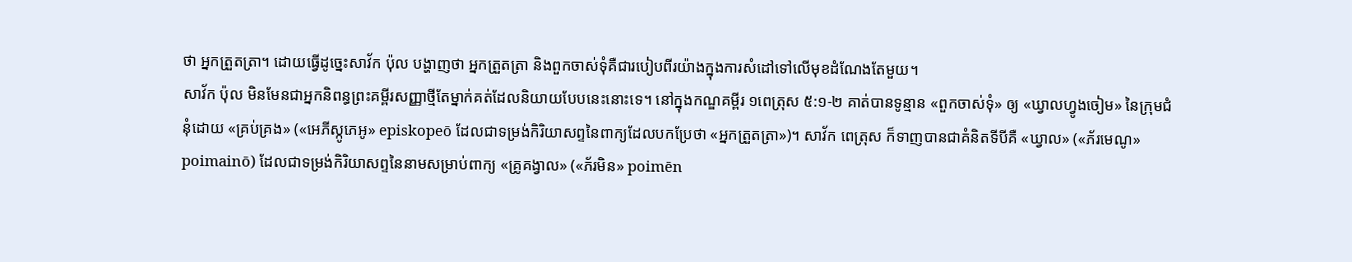ថា អ្នកត្រួតត្រា។ ដោយធ្វើដូច្នេះសាវ័ក ប៉ុល បង្ហាញថា អ្នកត្រួតត្រា និងពួកចាស់ទុំគឺជារបៀបពីរយ៉ាងក្នុងការសំដៅទៅលើមុខដំណែងតែមួយ។
សាវ័ក ប៉ុល មិនមែនជាអ្នកនិពន្ធព្រះគម្ពីរសញ្ញាថ្មីតែម្នាក់គត់ដែលនិយាយបែបនេះនោះទេ។ នៅក្នុងកណ្ឌគម្ពីរ ១ពេត្រុស ៥:១-២ គាត់បានទូន្មាន «ពួកចាស់ទុំ» ឲ្យ «ឃ្វាលហ្វូងចៀម» នៃក្រុមជំនុំដោយ «គ្រប់គ្រង» («អេភីស្កូភេអូ» episkopeō ដែលជាទម្រង់កិរិយាសព្ទនៃពាក្យដែលបកប្រែថា «អ្នកត្រួតត្រា»)។ សាវ័ក ពេត្រុស ក៏ទាញបានជាគំនិតទីបីគឺ «ឃ្វាល» («ភ័រមេណូ» poimainō) ដែលជាទម្រង់កិរិយាសព្ទនៃនាមសម្រាប់ពាក្យ «គ្រូគង្វាល» («ភ័រមិន» poimēn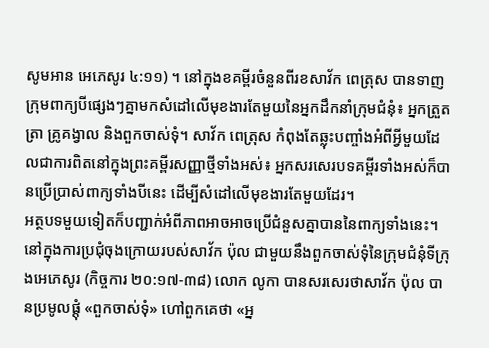សូមអាន អេភេសូរ ៤:១១) ។ នៅក្នុងខគម្ពីរចំនួនពីរខសាវ័ក ពេត្រុស បានទាញក្រុមពាក្យបីផ្សេងៗគ្នាមកសំដៅលើមុខងារតែមួយនៃអ្នកដឹកនាំក្រុមជំនុំ៖ អ្នកត្រួតត្រា គ្រូគង្វាល និងពួកចាស់ទុំ។ សាវ័ក ពេត្រុស កំពុងតែឆ្លុះបញ្ចាំងអំពីអ្វីមួយដែលជាការពិតនៅក្នុងព្រះគម្ពីរសញ្ញាថ្មីទាំងអស់៖ អ្នកសរសេរបទគម្ពីរទាំងអស់ក៏បានប្រើប្រាស់ពាក្យទាំងបីនេះ ដើម្បីសំដៅលើមុខងារតែមួយដែរ។
អត្ថបទមួយទៀតក៏បញ្ជាក់អំពីភាពអាចអាចប្រើជំនួសគ្នាបាននៃពាក្យទាំងនេះ។ នៅក្នុងការប្រជុំចុងក្រោយរបស់សាវ័ក ប៉ុល ជាមួយនឹងពួកចាស់ទុំនៃក្រុមជំនុំទីក្រុងអេភេសូរ (កិច្ចការ ២០:១៧-៣៨) លោក លូកា បានសរសេរថាសាវ័ក ប៉ុល បានប្រមូលផ្តុំ «ពួកចាស់ទុំ» ហៅពួកគេថា «អ្ន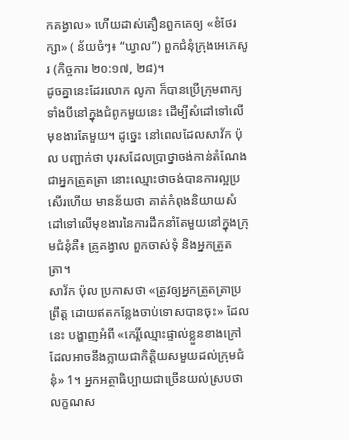កគង្វាល» ហើយដាស់តឿនពួកគេឲ្យ «ខំថែរក្សា» ( ន័យចំៗ៖ “ឃ្វាល”) ពួកជំនុំក្រុងអេភេសូរ (កិច្ចការ ២០:១៧, ២៨)។
ដូចគ្នានេះដែរលោក លូកា ក៏បានប្រើក្រុមពាក្យទាំងបីនៅក្នុងជំពូកមួយនេះ ដើម្បីសំដៅទៅលើមុខងារតែមួយ។ ដូច្នេះ នៅពេលដែលសាវ័ក ប៉ុល បញ្ជាក់ថា បុរសដែលប្រាថ្នាចង់កាន់តំណែងជាអ្នកត្រួតត្រា នោះឈ្មោះថាចង់បានការល្អប្រសើរហើយ មានន័យថា គាត់កំពុងនិយាយសំដៅទៅលើមុខងារនៃការដឹកនាំតែមួយនៅក្នុងក្រុមជំនុំគឺ៖ គ្រូគង្វាល ពួកចាស់ទុំ និងអ្នកត្រួតត្រា។
សាវ័ក ប៉ុល ប្រកាសថា «ត្រូវឲ្យអ្នកត្រួតត្រាប្រព្រឹត្ត ដោយឥតកន្លែងចាប់ទោសបានចុះ» ដែលនេះ បង្ហាញអំពី «កេរ្តិ៍ឈ្មោះផ្ទាល់ខ្លួនខាងក្រៅ ដែលអាចនឹងក្លាយជាកិត្តិយសមួយដល់ក្រុមជំនុំ» 1។ អ្នកអត្ថាធិប្បាយជាច្រើនយល់ស្របថា លក្ខណស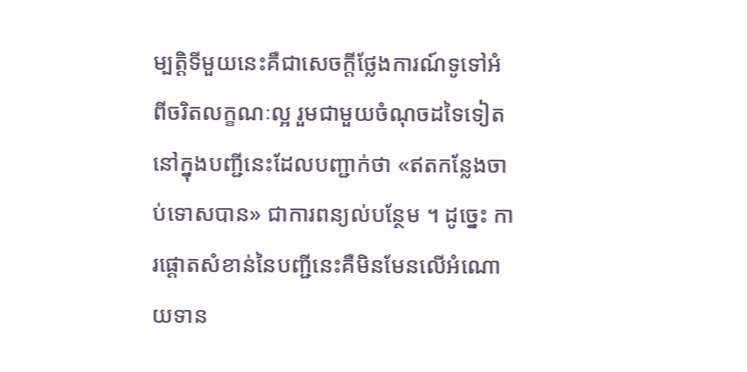ម្បត្តិទីមួយនេះគឺជាសេចក្ដីថ្លែងការណ៍ទូទៅអំពីចរិតលក្ខណៈល្អ រួមជាមួយចំណុចដទៃទៀតនៅក្នុងបញ្ជីនេះដែលបញ្ជាក់ថា «ឥតកន្លែងចាប់ទោសបាន» ជាការពន្យល់បន្ថែម ។ ដូច្នេះ ការផ្ដោតសំខាន់នៃបញ្ជីនេះគឺមិនមែនលើអំណោយទាន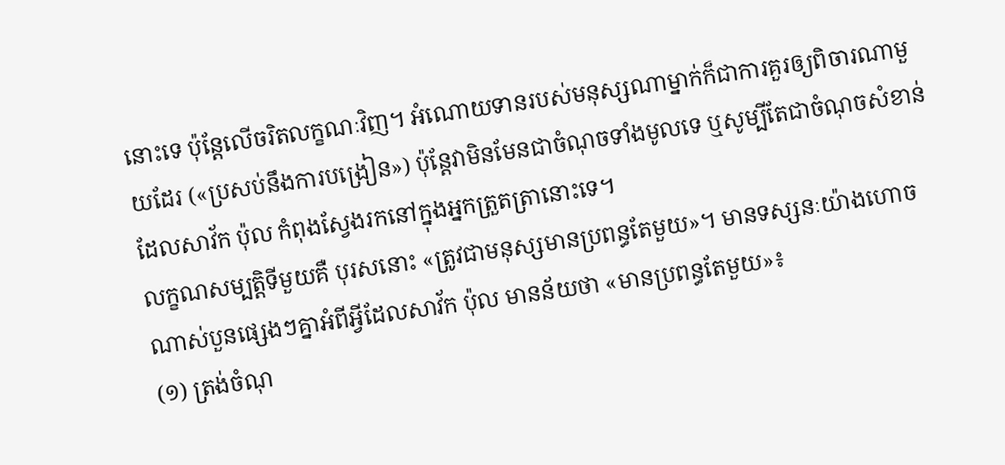នោះទេ ប៉ុន្តែលើចរិតលក្ខណៈវិញ។ អំណោយទានរបស់មនុស្សណាម្នាក់ក៏ជាការគួរឲ្យពិចារណាមួយដែរ («ប្រសប់នឹងការបង្រៀន») ប៉ុន្តែវាមិនមែនជាចំណុចទាំងមូលទេ ឬសូម្បីតែជាចំណុចសំខាន់ ដែលសាវ័ក ប៉ុល កំពុងស្វែងរកនៅក្នុងអ្នកត្រួតត្រានោះទេ។
លក្ខណសម្បត្តិទីមួយគឺ បុរសនោះ «ត្រូវជាមនុស្សមានប្រពន្ធតែមួយ»។ មានទស្សនៈយ៉ាងហោចណាស់បួនផ្សេងៗគ្នាអំពីអ្វីដែលសាវ័ក ប៉ុល មានន័យថា «មានប្រពន្ធតែមួយ»៖
(១) ត្រង់ចំណុ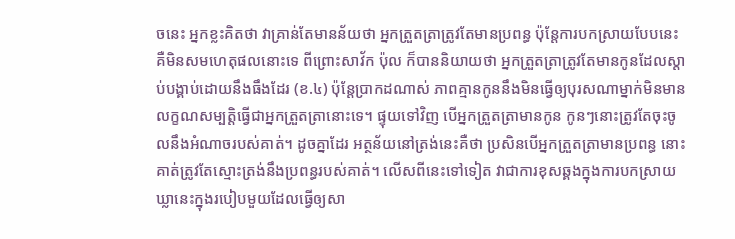ចនេះ អ្នកខ្លះគិតថា វាគ្រាន់តែមានន័យថា អ្នកត្រួតត្រាត្រូវតែមានប្រពន្ធ ប៉ុន្តែការបកស្រាយបែបនេះគឺមិនសមហេតុផលនោះទេ ពីព្រោះសាវ័ក ប៉ុល ក៏បាននិយាយថា អ្នកត្រួតត្រាត្រូវតែមានកូនដែលស្ដាប់បង្គាប់ដោយនឹងធឹងដែរ (ខ.៤) ប៉ុន្តែប្រាកដណាស់ ភាពគ្មានកូននឹងមិនធ្វើឲ្យបុរសណាម្នាក់មិនមានលក្ខណសម្បត្តិធ្វើជាអ្នកត្រួតត្រានោះទេ។ ផ្ទុយទៅវិញ បើអ្នកត្រួតត្រាមានកូន កូនៗនោះត្រូវតែចុះចូលនឹងអំណាចរបស់គាត់។ ដូចគ្នាដែរ អត្ថន័យនៅត្រង់នេះគឺថា ប្រសិនបើអ្នកត្រួតត្រាមានប្រពន្ធ នោះគាត់ត្រូវតែស្មោះត្រង់នឹងប្រពន្ធរបស់គាត់។ លើសពីនេះទៅទៀត វាជាការខុសឆ្គងក្នុងការបកស្រាយឃ្លានេះក្នុងរបៀបមួយដែលធ្វើឲ្យសា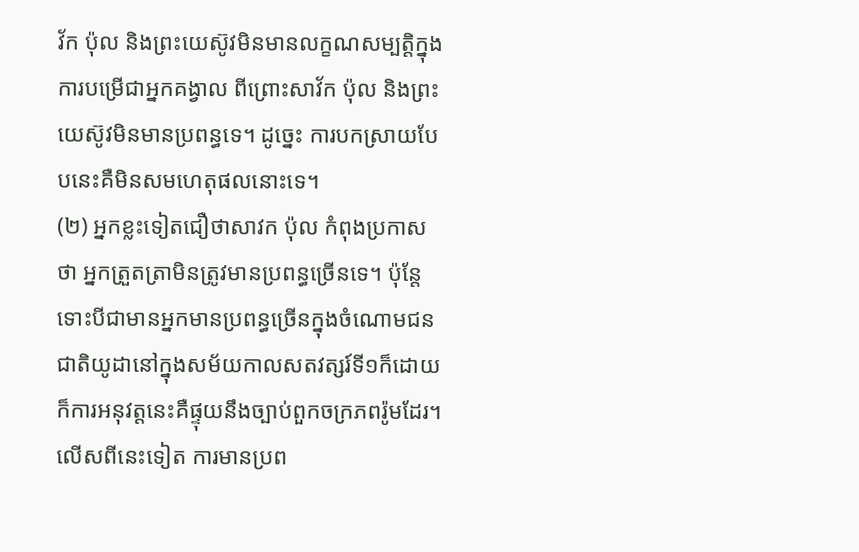វ័ក ប៉ុល និងព្រះយេស៊ូវមិនមានលក្ខណសម្បត្តិក្នុងការបម្រើជាអ្នកគង្វាល ពីព្រោះសាវ័ក ប៉ុល និងព្រះយេស៊ូវមិនមានប្រពន្ធទេ។ ដូច្នេះ ការបកស្រាយបែបនេះគឺមិនសមហេតុផលនោះទេ។
(២) អ្នកខ្លះទៀតជឿថាសាវក ប៉ុល កំពុងប្រកាសថា អ្នកត្រួតត្រាមិនត្រូវមានប្រពន្ធច្រើនទេ។ ប៉ុន្តែ ទោះបីជាមានអ្នកមានប្រពន្ធច្រើនក្នុងចំណោមជនជាតិយូដានៅក្នុងសម័យកាលសតវត្សរ៍ទី១ក៏ដោយ ក៏ការអនុវត្តនេះគឺផ្ទុយនឹងច្បាប់ពួកចក្រភពរ៉ូមដែរ។ លើសពីនេះទៀត ការមានប្រព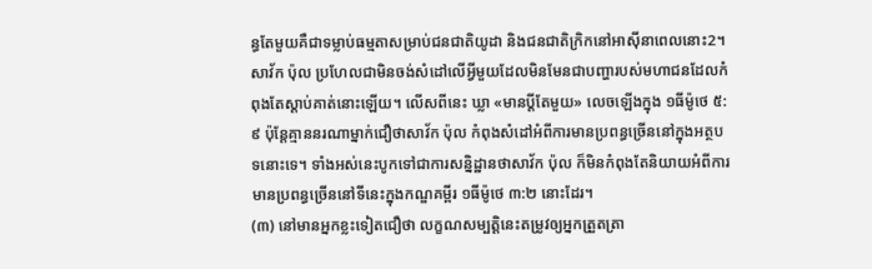ន្ធតែមួយគឺជាទម្លាប់ធម្មតាសម្រាប់ជនជាតិយូដា និងជនជាតិក្រិកនៅអាស៊ីនាពេលនោះ2។ សាវ័ក ប៉ុល ប្រហែលជាមិនចង់សំដៅលើអ្វីមួយដែលមិនមែនជាបញ្ហារបស់មហាជនដែលកំពុងតែស្ដាប់គាត់នោះឡើយ។ លើសពីនេះ ឃ្លា «មានប្ដីតែមួយ» លេចឡើងក្នុង ១ធីម៉ូថេ ៥:៩ ប៉ុន្តែគ្មាននរណាម្នាក់ជឿថាសាវ័ក ប៉ុល កំពុងសំដៅអំពីការមានប្រពន្ធច្រើននៅក្នុងអត្ថបទនោះទេ។ ទាំងអស់នេះបូកទៅជាការសន្និដ្ឋានថាសាវ័ក ប៉ុល ក៏មិនកំពុងតែនិយាយអំពីការមានប្រពន្ធច្រើននៅទីនេះក្នុងកណ្ឌគម្ពីរ ១ធីម៉ូថេ ៣:២ នោះដែរ។
(៣) នៅមានអ្នកខ្លះទៀតជឿថា លក្ខណសម្បត្តិនេះតម្រូវឲ្យអ្នកត្រួតត្រា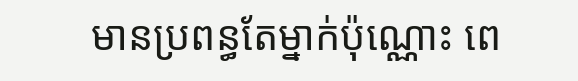មានប្រពន្ធតែម្នាក់ប៉ុណ្ណោះ ពេ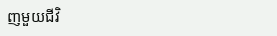ញមួយជីវិ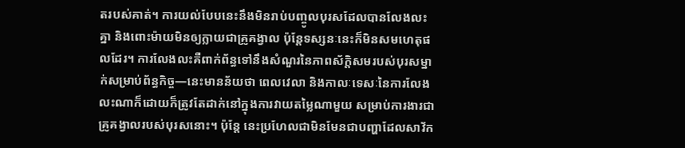តរបស់គាត់។ ការយល់បែបនេះនឹងមិនរាប់បញ្ចូលបុរសដែលបានលែងលះគ្នា និងពោះម៉ាយមិនឲ្យក្លាយជាគ្រូគង្វាល ប៉ុន្តែទស្សនៈនេះក៏មិនសមហេតុផលដែរ។ ការលែងលះគឺពាក់ព័ន្ធទៅនឹងសំណួរនៃភាពស័ក្ដិសមរបស់បុរសម្នាក់សម្រាប់ព័ន្ធកិច្ច—នេះមានន័យថា ពេលវេលា និងកាលៈទេសៈនៃការលែងលះណាក៏ដោយក៏ត្រូវតែដាក់នៅក្នុងការវាយតម្លៃណាមួយ សម្រាប់ការងារជាគ្រូគង្វាលរបស់បុរសនោះ។ ប៉ុន្តែ នេះប្រហែលជាមិនមែនជាបញ្ហាដែលសាវ័ក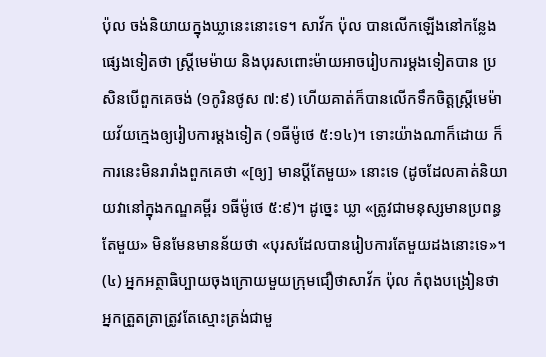ប៉ុល ចង់និយាយក្នុងឃ្លានេះនោះទេ។ សាវ័ក ប៉ុល បានលើកឡើងនៅកន្លែងផ្សេងទៀតថា ស្ត្រីមេម៉ាយ និងបុរសពោះម៉ាយអាចរៀបការម្តងទៀតបាន ប្រសិនបើពួកគេចង់ (១កូរិនថូស ៧:៩) ហើយគាត់ក៏បានលើកទឹកចិត្តស្ត្រីមេម៉ាយវ័យក្មេងឲ្យរៀបការម្តងទៀត (១ធីម៉ូថេ ៥:១៤)។ ទោះយ៉ាងណាក៏ដោយ ក៏ការនេះមិនរារាំងពួកគេថា «[ឲ្យ] មានប្ដីតែមួយ» នោះទេ (ដូចដែលគាត់និយាយវានៅក្នុងកណ្ឌគម្ពីរ ១ធីម៉ូថេ ៥:៩)។ ដូច្នេះ ឃ្លា «ត្រូវជាមនុស្សមានប្រពន្ធតែមួយ» មិនមែនមានន័យថា «បុរសដែលបានរៀបការតែមួយដងនោះទេ»។
(៤) អ្នកអត្ថាធិប្បាយចុងក្រោយមួយក្រុមជឿថាសាវ័ក ប៉ុល កំពុងបង្រៀនថា អ្នកត្រួតត្រាត្រូវតែស្មោះត្រង់ជាមួ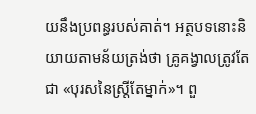យនឹងប្រពន្ធរបស់គាត់។ អត្ថបទនោះនិយាយតាមន័យត្រង់ថា គ្រូគង្វាលត្រូវតែជា «បុរសនៃស្ត្រីតែម្នាក់»។ ពួ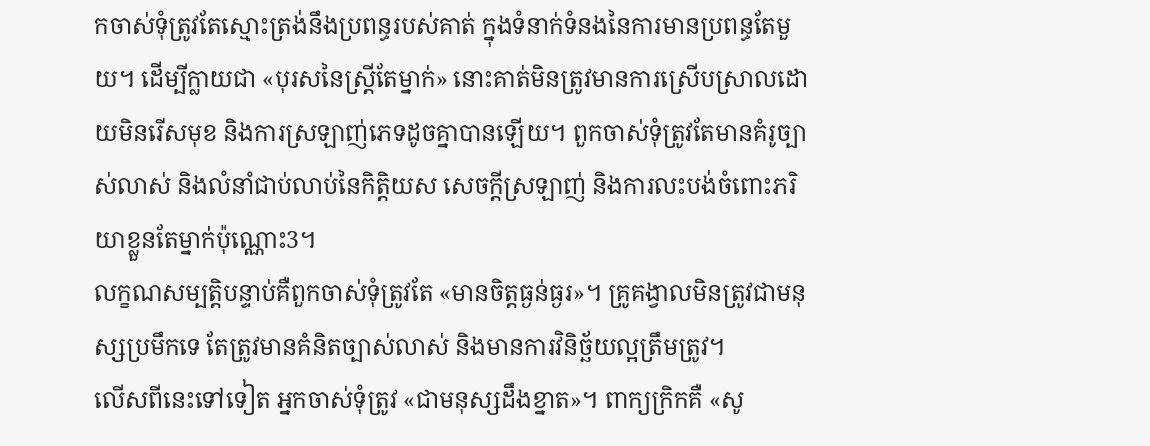កចាស់ទុំត្រូវតែស្មោះត្រង់នឹងប្រពន្ធរបស់គាត់ ក្នុងទំនាក់ទំនងនៃការមានប្រពន្ធតែមួយ។ ដើម្បីក្លាយជា «បុរសនៃស្ត្រីតែម្នាក់» នោះគាត់មិនត្រូវមានការស្រើបស្រាលដោយមិនរើសមុខ និងការស្រឡាញ់ភេទដូចគ្នាបានឡើយ។ ពួកចាស់ទុំត្រូវតែមានគំរូច្បាស់លាស់ និងលំនាំជាប់លាប់នៃកិត្តិយស សេចក្តីស្រឡាញ់ និងការលះបង់ចំពោះភរិយាខ្លួនតែម្នាក់ប៉ុណ្ណោះ3។
លក្ខណសម្បត្តិបន្ទាប់គឺពួកចាស់ទុំត្រូវតែ «មានចិត្តធ្ងន់ធ្ងរ»។ គ្រូគង្វាលមិនត្រូវជាមនុស្សប្រមឹកទេ តែត្រូវមានគំនិតច្បាស់លាស់ និងមានការវិនិច្ឆ័យល្អត្រឹមត្រូវ។
លើសពីនេះទៅទៀត អ្នកចាស់ទុំត្រូវ «ជាមនុស្សដឹងខ្នាត»។ ពាក្យក្រិកគឺ «សូ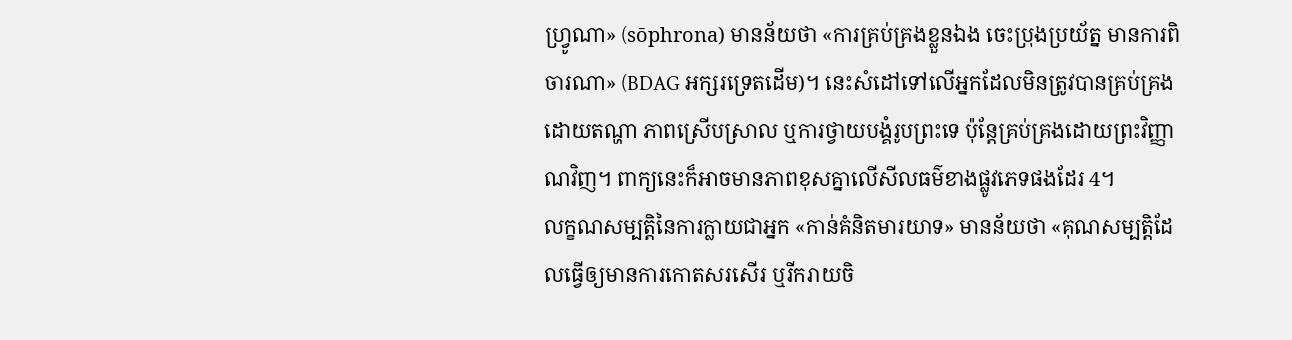ហ្វ្រូណា» (sōphrona) មានន័យថា «ការគ្រប់គ្រងខ្លួនឯង ចេះប្រុងប្រយ័ត្ន មានការពិចារណា» (BDAG អក្សរទ្រេតដើម)។ នេះសំដៅទៅលើអ្នកដែលមិនត្រូវបានគ្រប់គ្រងដោយតណ្ហា ភាពស្រើបស្រាល ឬការថ្វាយបង្គំរូបព្រះទេ ប៉ុន្តែគ្រប់គ្រងដោយព្រះវិញ្ញាណវិញ។ ពាក្យនេះក៏អាចមានភាពខុសគ្នាលើសីលធម៌ខាងផ្លូវភេទផងដែរ 4។
លក្ខណសម្បត្តិនៃការក្លាយជាអ្នក «កាន់គំនិតមារយាទ» មានន័យថា «គុណសម្បត្តិដែលធ្វើឲ្យមានការកោតសរសើរ ឬរីករាយចិ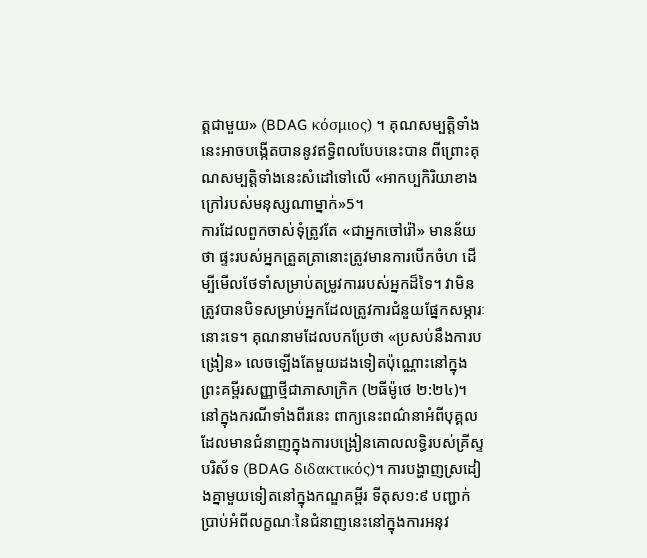ត្តជាមួយ» (BDAG κόσμιος) ។ គុណសម្បត្តិទាំងនេះអាចបង្កើតបាននូវឥទ្ធិពលបែបនេះបាន ពីព្រោះគុណសម្បត្តិទាំងនេះសំដៅទៅលើ «អាកប្បកិរិយាខាងក្រៅរបស់មនុស្សណាម្នាក់»5។
ការដែលពួកចាស់ទុំត្រូវតែ «ជាអ្នកចៅរ៉ៅ» មានន័យថា ផ្ទះរបស់អ្នកត្រួតត្រានោះត្រូវមានការបើកចំហ ដើម្បីមើលថែទាំសម្រាប់តម្រូវការរបស់អ្នកដ៏ទៃ។ វាមិនត្រូវបានបិទសម្រាប់អ្នកដែលត្រូវការជំនួយផ្នែកសម្ភារៈនោះទេ។ គុណនាមដែលបកប្រែថា «ប្រសប់នឹងការបង្រៀន» លេចឡើងតែមួយដងទៀតប៉ុណ្ណោះនៅក្នុងព្រះគម្ពីរសញ្ញាថ្មីជាភាសាក្រិក (២ធីម៉ូថេ ២:២៤)។ នៅក្នុងករណីទាំងពីរនេះ ពាក្យនេះពណ៌នាអំពីបុគ្គលដែលមានជំនាញក្នុងការបង្រៀនគោលលទ្ធិរបស់គ្រីស្ទបរិស័ទ (BDAG διδακτικός)។ ការបង្ហាញស្រដៀងគ្នាមួយទៀតនៅក្នុងកណ្ឌគម្ពីរ ទីតុស១:៩ បញ្ជាក់ប្រាប់អំពីលក្ខណៈនៃជំនាញនេះនៅក្នុងការអនុវ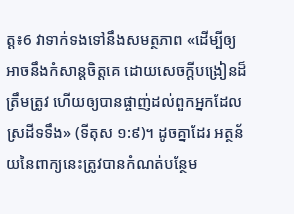ត្ត៖6 វាទាក់ទងទៅនឹងសមត្ថភាព «ដើម្បីឲ្យអាចនឹងកំសាន្តចិត្តគេ ដោយសេចក្ដីបង្រៀនដ៏ត្រឹមត្រូវ ហើយឲ្យបានផ្ចាញ់ដល់ពួកអ្នកដែលស្រដីទទឹង» (ទីតុស ១:៩)។ ដូចគ្នាដែរ អត្ថន័យនៃពាក្យនេះត្រូវបានកំណត់បន្ថែម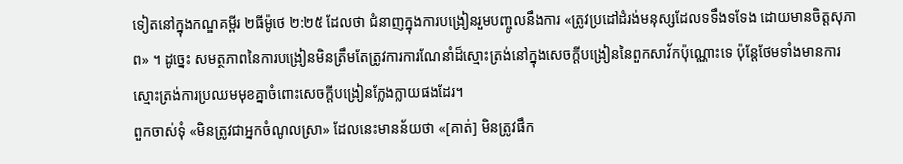ទៀតនៅក្នុងកណ្ឌគម្ពីរ ២ធីម៉ូថេ ២:២៥ ដែលថា ជំនាញក្នុងការបង្រៀនរួមបញ្ចូលនឹងការ «ត្រូវប្រដៅដំរង់មនុស្សដែលទទឹងទទែង ដោយមានចិត្តសុភាព» ។ ដូច្នេះ សមត្ថភាពនៃការបង្រៀនមិនត្រឹមតែត្រូវការការណែនាំដ៏ស្មោះត្រង់នៅក្នុងសេចក្ដីបង្រៀននៃពួកសាវ័កប៉ុណ្ណោះទេ ប៉ុន្តែថែមទាំងមានការស្មោះត្រង់ការប្រឈមមុខគ្នាចំពោះសេចក្ដីបង្រៀនក្លែងក្លាយផងដែរ។
ពួកចាស់ទុំ «មិនត្រូវជាអ្នកចំណូលស្រា» ដែលនេះមានន័យថា «[គាត់] មិនត្រូវផឹក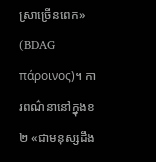ស្រាច្រើនពេក» (BDAG πάροινος)។ ការពណ៌នានៅក្នុងខ២ «ជាមនុស្សដឹង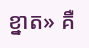ខ្នាត» គឺ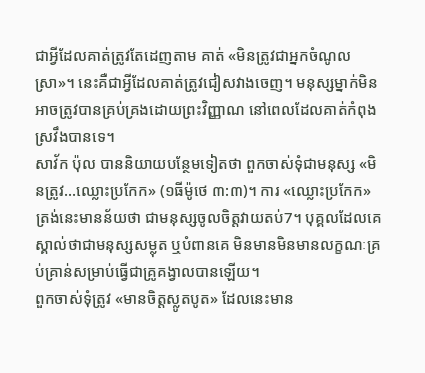ជាអ្វីដែលគាត់ត្រូវតែដេញតាម គាត់ «មិនត្រូវជាអ្នកចំណូលស្រា»។ នេះគឺជាអ្វីដែលគាត់ត្រូវជៀសវាងចេញ។ មនុស្សម្នាក់មិនអាចត្រូវបានគ្រប់គ្រងដោយព្រះវិញ្ញាណ នៅពេលដែលគាត់កំពុងស្រវឹងបានទេ។
សាវ័ក ប៉ុល បាននិយាយបន្ថែមទៀតថា ពួកចាស់ទុំជាមនុស្ស «មិនត្រូវ…ឈ្លោះប្រកែក» (១ធីម៉ូថេ ៣:៣)។ ការ «ឈ្លោះប្រកែក» ត្រង់នេះមានន័យថា ជាមនុស្សចូលចិត្តវាយតប់7។ បុគ្គលដែលគេស្គាល់ថាជាមនុស្សសម្លុត ឬបំពានគេ មិនមានមិនមានលក្ខណៈគ្រប់គ្រាន់សម្រាប់ធ្វើជាគ្រូគង្វាលបានឡើយ។
ពួកចាស់ទុំត្រូវ «មានចិត្តស្លូតបូត» ដែលនេះមាន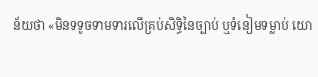ន័យថា «មិនទទូចទាមទារលើគ្រប់សិទ្ធិនៃច្បាប់ ឬទំនៀមទម្លាប់ យោ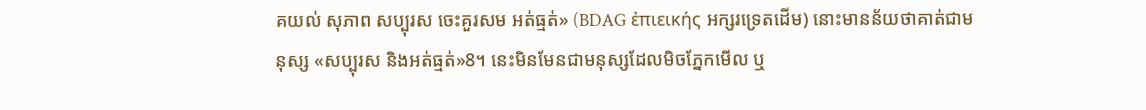គយល់ សុភាព សប្បុរស ចេះគួរសម អត់ធ្មត់» (BDAG ἐπιεικής អក្សរទ្រេតដើម) នោះមានន័យថាគាត់ជាមនុស្ស «សប្បុរស និងអត់ធ្មត់»8។ នេះមិនមែនជាមនុស្សដែលមិចភ្នែកមើល ឬ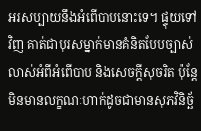អរសប្បាយនឹងអំពើបាបនោះទេ។ ផ្ទុយទៅវិញ គាត់ជាបុរសម្នាក់មានគំនិតបែបច្បាស់លាស់អំពីអំពើបាប និងសេចក្ដីសុចរិត ប៉ុន្តែមិនមានលក្ខណៈហាក់ដូចជាមានសុភវិនិច្ឆ័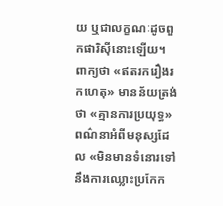យ ឬជាលក្ខណៈដូចពួកផារិស៊ីនោះឡើយ។
ពាក្យថា «ឥតរករឿងរកហេតុ» មានន័យត្រង់ថា «គ្មានការប្រយុទ្ធ» ពណ៌នាអំពីមនុស្សដែល «មិនមានទំនោរទៅនឹងការឈ្លោះប្រកែក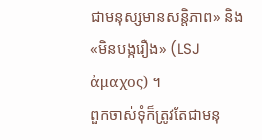ជាមនុស្សមានសន្តិភាព» និង «មិនបង្ករឿង» (LSJ ἀμαχος) ។
ពួកចាស់ទុំក៏ត្រូវតែជាមនុ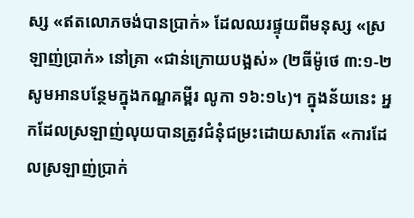ស្ស «ឥតលោភចង់បានប្រាក់» ដែលឈរផ្ទុយពីមនុស្ស «ស្រឡាញ់ប្រាក់» នៅគ្រា «ជាន់ក្រោយបង្អស់» (២ធីម៉ូថេ ៣:១-២ សូមអានបន្ថែមក្នុងកណ្ឌគម្ពីរ លូកា ១៦:១៤)។ ក្នុងន័យនេះ អ្នកដែលស្រឡាញ់លុយបានត្រូវជំនុំជម្រះដោយសារតែ «ការដែលស្រឡាញ់ប្រាក់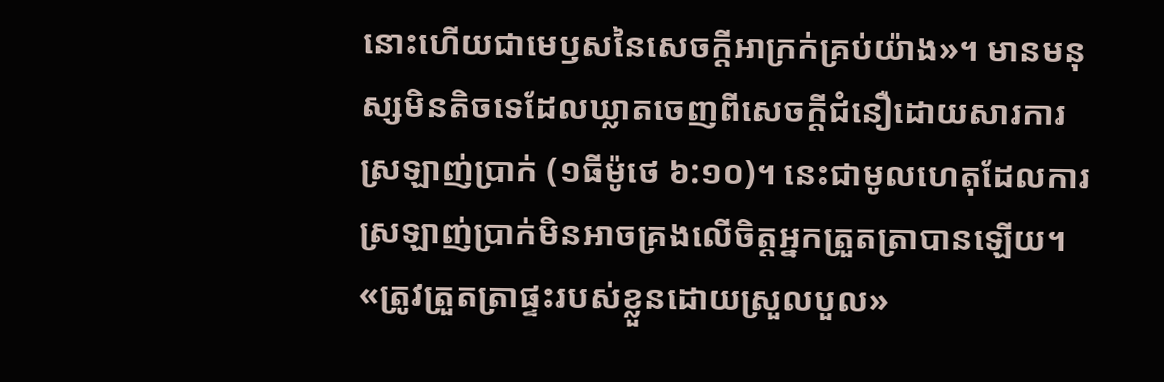នោះហើយជាមេឫសនៃសេចក្តីអាក្រក់គ្រប់យ៉ាង»។ មានមនុស្សមិនតិចទេដែលឃ្លាតចេញពីសេចក្តីជំនឿដោយសារការស្រឡាញ់ប្រាក់ (១ធីម៉ូថេ ៦:១០)។ នេះជាមូលហេតុដែលការស្រឡាញ់ប្រាក់មិនអាចគ្រងលើចិត្តអ្នកត្រួតត្រាបានឡើយ។
«ត្រូវត្រួតត្រាផ្ទះរបស់ខ្លួនដោយស្រួលបួល»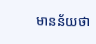មានន័យថា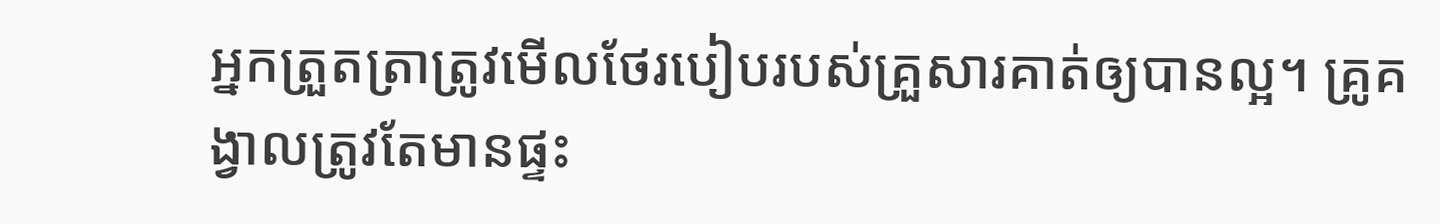អ្នកត្រួតត្រាត្រូវមើលថែរបៀបរបស់គ្រួសារគាត់ឲ្យបានល្អ។ គ្រូគង្វាលត្រូវតែមានផ្ទះ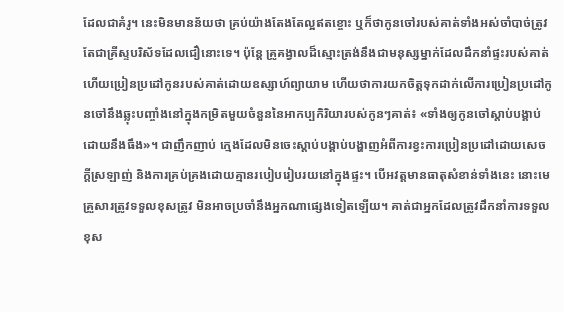ដែលជាគំរូ។ នេះមិនមានន័យថា គ្រប់យ៉ាងតែងតែល្អឥតខ្ចោះ ឬក៏ថាកូនចៅរបស់គាត់ទាំងអស់ចាំបាច់ត្រូវតែជាគ្រីស្ទបរិស័ទដែលជឿនោះទេ។ ប៉ុន្តែ គ្រូគង្វាលដ៏ស្មោះត្រង់នឹងជាមនុស្សម្នាក់ដែលដឹកនាំផ្ទះរបស់គាត់ ហើយប្រៀនប្រដៅកូនរបស់គាត់ដោយឧស្សាហ៍ព្យាយាម ហើយថាការយកចិត្តទុកដាក់លើការប្រៀនប្រដៅកូនចៅនឹងឆ្លុះបញ្ចាំងនៅក្នុងកម្រិតមួយចំនួននៃអាកប្បកិរិយារបស់កូនៗគាត់៖ «ទាំងឲ្យកូនចៅស្តាប់បង្គាប់ដោយនឹងធឹង»។ ជាញឹកញាប់ ក្មេងដែលមិនចេះស្ដាប់បង្គាប់បង្ហាញអំពីការខ្វះការប្រៀនប្រដៅដោយសេចក្តីស្រឡាញ់ និងការគ្រប់គ្រងដោយគ្មានរបៀបរៀបរយនៅក្នុងផ្ទះ។ បើអវត្តមានធាតុសំខាន់ទាំងនេះ នោះមេគ្រួសារត្រូវទទួលខុសត្រូវ មិនអាចប្រចាំនឹងអ្នកណាផ្សេងទៀតឡើយ។ គាត់ជាអ្នកដែលត្រូវដឹកនាំការទទួលខុស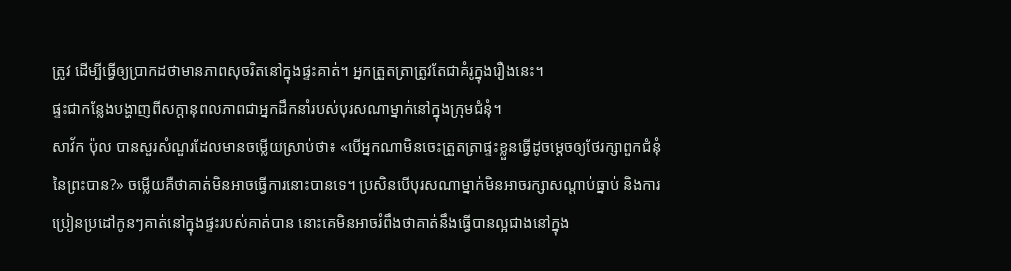ត្រូវ ដើម្បីធ្វើឲ្យប្រាកដថាមានភាពសុចរិតនៅក្នុងផ្ទះគាត់។ អ្នកត្រួតត្រាត្រូវតែជាគំរូក្នុងរឿងនេះ។
ផ្ទះជាកន្លែងបង្ហាញពីសក្ដានុពលភាពជាអ្នកដឹកនាំរបស់បុរសណាម្នាក់នៅក្នុងក្រុមជំនុំ។
សាវ័ក ប៉ុល បានសួរសំណួរដែលមានចម្លើយស្រាប់ថា៖ «បើអ្នកណាមិនចេះត្រួតត្រាផ្ទះខ្លួនធ្វើដូចម្ដេចឲ្យថែរក្សាពួកជំនុំនៃព្រះបាន?» ចម្លើយគឺថាគាត់មិនអាចធ្វើការនោះបានទេ។ ប្រសិនបើបុរសណាម្នាក់មិនអាចរក្សាសណ្ដាប់ធ្នាប់ និងការប្រៀនប្រដៅកូនៗគាត់នៅក្នុងផ្ទះរបស់គាត់បាន នោះគេមិនអាចរំពឹងថាគាត់នឹងធ្វើបានល្អជាងនៅក្នុង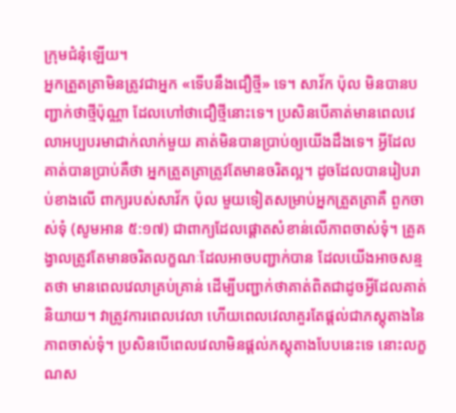ក្រុមជំនុំឡើយ។
អ្នកត្រួតត្រាមិនត្រូវជាអ្នក «ទើបនឹងជឿថ្មី» ទេ។ សាវ័ក ប៉ុល មិនបានបញ្ជាក់ថាថ្មីប៉ុណ្ណា ដែលហៅថាជឿថ្មីនោះទេ។ ប្រសិនបើគាត់មានពេលវេលាអប្បបរមាជាក់លាក់មួយ គាត់មិនបានប្រាប់ឲ្យយើងដឹងទេ។ អ្វីដែលគាត់បានប្រាប់គឺថា អ្នកត្រួតត្រាត្រូវតែមានចរិតល្អ។ ដូចដែលបានរៀបរាប់ខាងលើ ពាក្យរបស់សាវ័ក ប៉ុល មួយទៀតសម្រាប់អ្នកត្រួតត្រាគឺ ពួកចាស់ទុំ (សូមអាន ៥:១៧) ជាពាក្យដែលផ្ដោតសំខាន់លើភាពចាស់ទុំ។ គ្រូគង្វាលត្រូវតែមានចរិតលក្ខណៈដែលអាចបញ្ជាក់បាន ដែលយើងអាចសន្មតថា មានពេលវេលាគ្រប់គ្រាន់ ដើម្បីបញ្ជាក់ថាគាត់ពិតជាដូចអ្វីដែលគាត់និយាយ។ វាត្រូវការពេលវេលា ហើយពេលវេលាគួរតែផ្តល់ជាភស្តុតាងនៃភាពចាស់ទុំ។ ប្រសិនបើពេលវេលាមិនផ្តល់ភស្តុតាងបែបនេះទេ នោះលក្ខណស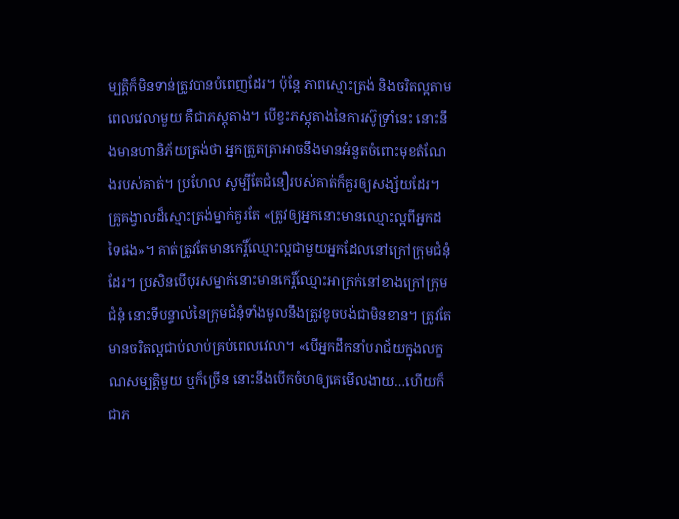ម្បត្តិក៏មិនទាន់ត្រូវបានបំពេញដែរ។ ប៉ុន្តែ ភាពស្មោះត្រង់ និងចរិតល្អតាមពេលវេលាមួយ គឺជាភស្តុតាង។ បើខ្វះភស្តុតាងនៃការស៊ូទ្រាំនេះ នោះនឹងមានហានិភ័យត្រង់ថា អ្នកត្រួតត្រាអាចនឹងមានអំនួតចំពោះមុខតំណែងរបស់គាត់។ ប្រហែល សូម្បីតែជំនឿរបស់គាត់ក៏គួរឲ្យសង្ស័យដែរ។
គ្រូគង្វាលដ៏ស្មោះត្រង់ម្នាក់គួរតែ «ត្រូវឲ្យអ្នកនោះមានឈ្មោះល្អពីអ្នកដទៃផង»។ គាត់ត្រូវតែមានកេរ្តិ៍ឈ្មោះល្អជាមួយអ្នកដែលនៅក្រៅក្រុមជំនុំដែរ។ ប្រសិនបើបុរសម្នាក់នោះមានកេរ្តិ៍ឈ្មោះអាក្រក់នៅខាងក្រៅក្រុមជំនុំ នោះទីបន្ទាល់នៃក្រុមជំនុំទាំងមូលនឹងត្រូវខូចបង់ជាមិនខាន។ ត្រូវតែមានចរិតល្អជាប់លាប់គ្រប់ពេលវេលា។ «បើអ្នកដឹកនាំបរាជ័យក្នុងលក្ខណសម្បត្តិមួយ ឬក៏ច្រើន នោះនឹងបើកចំហឲ្យគេមើលងាយ…ហើយក៏ជាភ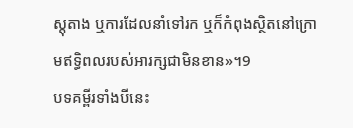ស្តុតាង ឬការដែលនាំទៅរក ឬក៏កំពុងស្ថិតនៅក្រោមឥទ្ធិពលរបស់អារក្សជាមិនខាន»។9
បទគម្ពីរទាំងបីនេះ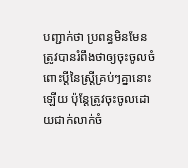បញ្ជាក់ថា ប្រពន្ធមិនមែនត្រូវបានរំពឹងថាឲ្យចុះចូលចំពោះប្ដីនៃស្ត្រីគ្រប់ៗគ្នានោះឡើយ ប៉ុន្តែត្រូវចុះចូលដោយជាក់លាក់ចំ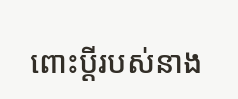ពោះប្ដីរបស់នាង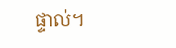ផ្ទាល់។